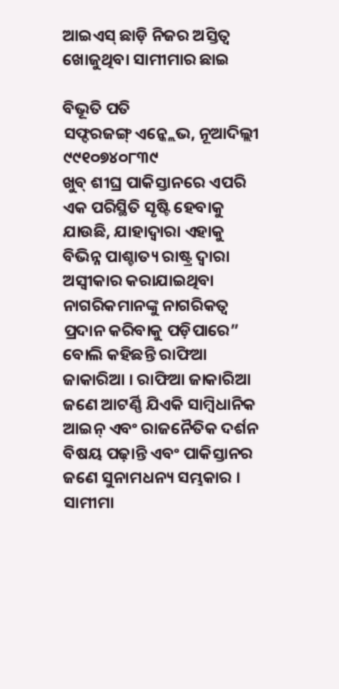ଆଇଏସ୍ ଛାଡ଼ି ନିଜର ଅସ୍ତିତ୍ଵ ଖୋଜୁଥିବା ସାମୀମାର ଛାଇ

ବିଭୂତି ପତି
ସଫ୍ଦରଜଙ୍ଗ୍ ଏନ୍କ୍ଲେଭ, ନୂଆଦିଲ୍ଲୀ
୯୯୧୦୭୪୦୮୩୯
ଖୁବ୍ ଶୀଘ୍ର ପାକିସ୍ତାନରେ ଏପରି ଏକ ପରିସ୍ଥିତି ସୃଷ୍ଟି ହେବାକୁ ଯାଉଛି, ଯାହାଦ୍ୱାରା ଏହାକୁ ବିଭିନ୍ନ ପାଶ୍ଚାତ୍ୟ ରାଷ୍ଟ୍ର ଦ୍ୱାରା ଅସ୍ୱୀକାର କରାଯାଇଥିବା ନାଗରିକମାନଙ୍କୁ ନାଗରିକତ୍ୱ ପ୍ରଦାନ କରିବାକୁ ପଡ଼ିପାରେ” ବୋଲି କହିଛନ୍ତି ରାଫିଆ ଜାକାରିଆ । ରାଫିଆ ଜାକାରିଆ ଜଣେ ଆଟର୍ଣ୍ଣି ଯିଏକି ସାମ୍ବିଧାନିକ ଆଇନ୍ ଏବଂ ରାଜନୈତିକ ଦର୍ଶନ ବିଷୟ ପଢ଼ାନ୍ତି ଏବଂ ପାକିସ୍ତାନର ଜଣେ ସୁନାମଧନ୍ୟ ସମ୍ଭକାର ।
ସାମୀମା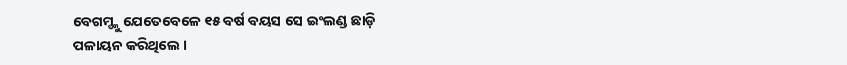ବେଗମ୍ଙ୍କୁ ଯେତେବେଳେ ୧୫ ବର୍ଷ ବୟସ ସେ ଇଂଲଣ୍ଡ ଛାଡ଼ି ପଳାୟନ କରିଥିଲେ ।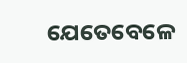ଯେତେବେଳେ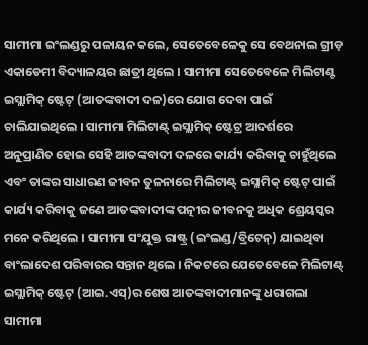ସାମୀମା ଇଂଲଣ୍ଡରୁ ପଳାୟନ କଲେ, ସେତେବେଳେକୁ ସେ ବେଥନାଲ ଗ୍ରୀଡ଼ ଏକାଡେମୀ ବିଦ୍ୟାଳୟର ଛାତ୍ରୀ ଥିଲେ । ସାମୀମା ସେତେବେଳେ ମିଲିଟାଣ୍ଟ ଇସ୍ଲାମିକ୍ ଷ୍ଟେଟ୍ (ଆତଙ୍କବାଦୀ ଦଳ)ରେ ଯୋଗ ଦେବା ପାଇଁ ଚାଲିଯାଇଥିଲେ । ସାମୀମା ମିଲିଟାଣ୍ଟ୍ ଇସ୍ଲାମିକ୍ ଷ୍ଟେଟ୍ର ଆଦର୍ଶରେ ଅନୁପ୍ରାଣିତ ହୋଇ ସେହି ଆତଙ୍କବାଦୀ ଦଳରେ କାର୍ଯ୍ୟ କରିବାକୁ ଚାହୁଁଥିଲେ ଏବଂ ତାଙ୍କର ସାଧାରଣ ଜୀବନ ତୁଳନାରେ ମିଲିଟାଣ୍ଟ୍ ଇସ୍ଲାମିକ୍ ଷ୍ଟେଟ୍ ପାଇଁ କାର୍ଯ୍ୟ କରିବାକୁ ଜଣେ ଆତଙ୍କବାଦୀଙ୍କ ପତ୍ନୀର ଜୀବନକୁ ଅଧିକ ଶ୍ରେୟସ୍କର ମନେ କରିଥିଲେ । ସାମୀମା ସଂଯୁକ୍ତ ରାଷ୍ଟ୍ର (ଇଂଲଣ୍ଡ/ବ୍ରିଟେନ୍) ଯାଇଥିବା ବାଂଲାଦେଶ ପରିବାରର ସନ୍ତାନ ଥିଲେ । ନିକଟରେ ଯେତେବେଳେ ମିଲିଟାଣ୍ଟ୍ ଇସ୍ଲାମିକ୍ ଷ୍ଟେଟ୍ (ଆଇ.ଏସ୍)ର ଶେଷ ଆତଙ୍କବାଦୀମାନଙ୍କୁ ଧରାଗଲା ସାମୀମା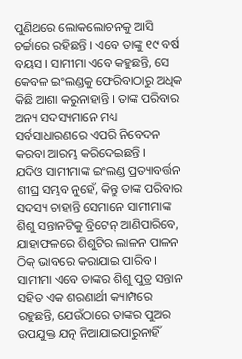ପୁଣିଥରେ ଲୋକଲୋଚନକୁ ଆସି ଚର୍ଚ୍ଚାରେ ରହିଛନ୍ତି । ଏବେ ତାଙ୍କୁ ୧୯ ବର୍ଷ ବୟସ । ସାମୀମା ଏବେ କହୁଛନ୍ତି, ସେ କେବଳ ଇଂଲଣ୍ଡକୁ ଫେରିବାଠାରୁ ଅଧିକ କିଛି ଆଶା କରୁନାହାନ୍ତି । ତାଙ୍କ ପରିବାର ଅନ୍ୟ ସଦସ୍ୟମାନେ ମଧ୍ୟ ସର୍ବସାଧାରଣରେ ଏପରି ନିବେଦନ କରବା ଆରମ୍ଭ କରିଦେଇଛନ୍ତି ।
ଯଦିଓ ସାମୀମାଙ୍କ ଇଂଲଣ୍ଡ ପ୍ରତ୍ୟାବର୍ତ୍ତନ ଶୀଘ୍ର ସମ୍ଭବ ନୁହେଁ, କିନ୍ତୁ ତାଙ୍କ ପରିବାର ସଦସ୍ୟ ଚାହାନ୍ତି ସେମାନେ ସାମୀମାଙ୍କ ଶିଶୁ ସନ୍ତାନଟିକୁ ବ୍ରିଟେନ୍ ଆଣିପାରିବେ, ଯାହାଫଳରେ ଶିଶୁଟିର ଲାଳନ ପାଳନ ଠିକ୍ ଭାବରେ କରାଯାଇ ପାରିବ । ସାମୀମା ଏବେ ତାଙ୍କର ଶିଶୁ ପୁତ୍ର ସନ୍ତାନ ସହିତ ଏକ ଶରଣାର୍ଥୀ କ୍ୟାମ୍ପରେ ରହୁଛନ୍ତି, ଯେଉଁଠାରେ ତାଙ୍କର ପୁଅର ଉପଯୁକ୍ତ ଯତ୍ନ ନିଆଯାଇପାରୁନାହିଁ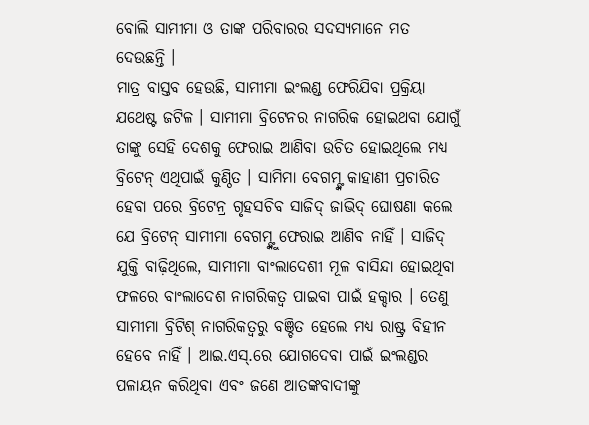ବୋଲି ସାମୀମା ଓ ତାଙ୍କ ପରିବାରର ସଦସ୍ୟମାନେ ମତ ଦେଉଛନ୍ତି ।
ମାତ୍ର ବାସ୍ତବ ହେଉଛି, ସାମୀମା ଇଂଲଣ୍ଡ ଫେରିଯିବା ପ୍ରକ୍ରିୟା ଯଥେଷ୍ଟ ଜଟିଳ । ସାମୀମା ବ୍ରିଟେନର ନାଗରିକ ହୋଇଥବା ଯୋଗୁଁ ତାଙ୍କୁ ସେହି ଦେଶକୁ ଫେରାଇ ଆଣିବା ଉଚିତ ହୋଇଥିଲେ ମଧ୍ୟ ବ୍ରିଟେନ୍ ଏଥିପାଇଁ କୁଣ୍ଠିତ । ସାମିମା ବେଗମ୍ଙ୍କ କାହାଣୀ ପ୍ରଚାରିତ ହେବା ପରେ ବ୍ରିଟେନ୍ର ଗୃହସଚିବ ସାଜିଦ୍ ଜାଭିଦ୍ ଘୋଷଣା କଲେ ଯେ ବ୍ରିଟେନ୍ ସାମୀମା ବେଗମ୍ଙ୍କୁ ଫେରାଇ ଆଣିବ ନାହିଁ । ସାଜିଦ୍ ଯୁକ୍ତି ବାଢ଼ିଥିଲେ, ସାମୀମା ବାଂଲାଦେଶୀ ମୂଳ ବାସିନ୍ଦା ହୋଇଥିବା ଫଳରେ ବାଂଲାଦେଶ ନାଗରିକତ୍ୱ ପାଇବା ପାଇଁ ହକ୍ଦାର । ତେଣୁ ସାମୀମା ବ୍ରିଟିଶ୍ ନାଗରିକତ୍ୱରୁ ବଞ୍ଚିତ ହେଲେ ମଧ୍ୟ ରାଷ୍ଟ୍ର ବିହୀନ ହେବେ ନାହିଁ । ଆଇ.ଏସ୍.ରେ ଯୋଗଦେବା ପାଇଁ ଇଂଲଣ୍ଡର ପଳାୟନ କରିଥିବା ଏବଂ ଜଣେ ଆତଙ୍କବାଦୀଙ୍କୁ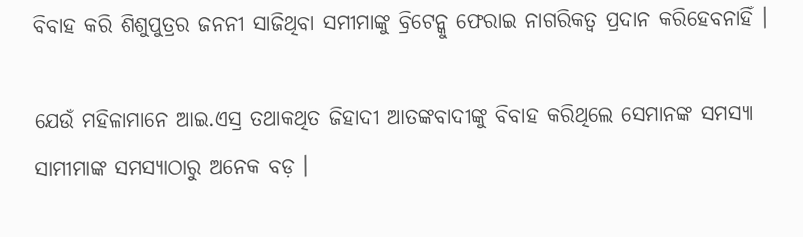ବିବାହ କରି ଶିଶୁପୁତ୍ରର ଜନନୀ ସାଜିଥିବା ସମୀମାଙ୍କୁ ବ୍ରିଟେନ୍କୁ ଫେରାଇ ନାଗରିକତ୍ୱ ପ୍ରଦାନ କରିହେବନାହିଁ ।

ଯେଉଁ ମହିଳାମାନେ ଆଇ.ଏସ୍ର ତଥାକଥିତ ଜିହାଦୀ ଆତଙ୍କବାଦୀଙ୍କୁ ବିବାହ କରିଥିଲେ ସେମାନଙ୍କ ସମସ୍ୟା ସାମୀମାଙ୍କ ସମସ୍ୟାଠାରୁ ଅନେକ ବଡ଼ ।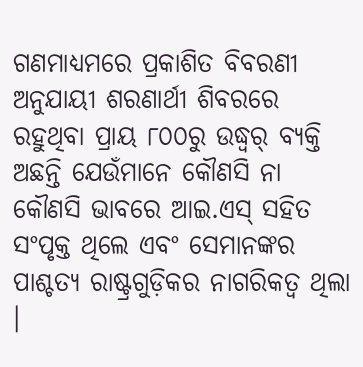ଗଣମାଧ୍ୟମରେ ପ୍ରକାଶିତ ବିବରଣୀ ଅନୁଯାୟୀ ଶରଣାର୍ଥୀ ଶିବରରେ ରହୁଥିବା ପ୍ରାୟ ୮୦୦ରୁ ଉଦ୍ଧ୍ୱର୍ ବ୍ୟକ୍ତି ଅଛନ୍ତି ଯେଉଁମାନେ କୌଣସି ନା କୌଣସି ଭାବରେ ଆଇ.ଏସ୍ ସହିତ ସଂପୃକ୍ତ ଥିଲେ ଏବଂ ସେମାନଙ୍କର ପାଶ୍ଚତ୍ୟ ରାଷ୍ଟ୍ରଗୁଡ଼ିକର ନାଗରିକତ୍ୱ ଥିଲା ।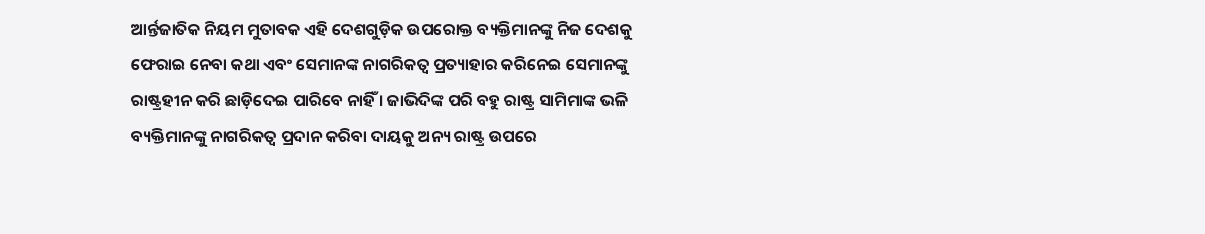ଆର୍ନ୍ତଜାତିକ ନିୟମ ମୁତାବକ ଏହି ଦେଶଗୁଡ଼ିକ ଉପରୋକ୍ତ ବ୍ୟକ୍ତିମାନଙ୍କୁ ନିଜ ଦେଶକୁ ଫେରାଇ ନେବା କଥା ଏବଂ ସେମାନଙ୍କ ନାଗରିକତ୍ୱ ପ୍ରତ୍ୟାହାର କରିନେଇ ସେମାନଙ୍କୁ ରାଷ୍ଟ୍ରହୀନ କରି ଛାଡ଼ିଦେଇ ପାରିବେ ନାହିଁ । ଜାଭିଦିଙ୍କ ପରି ବହୁ ରାଷ୍ଟ୍ର ସାମିମାଙ୍କ ଭଳି ବ୍ୟକ୍ତିମାନଙ୍କୁ ନାଗରିକତ୍ୱ ପ୍ରଦାନ କରିବା ଦାୟକୁ ଅନ୍ୟ ରାଷ୍ଟ୍ର ଉପରେ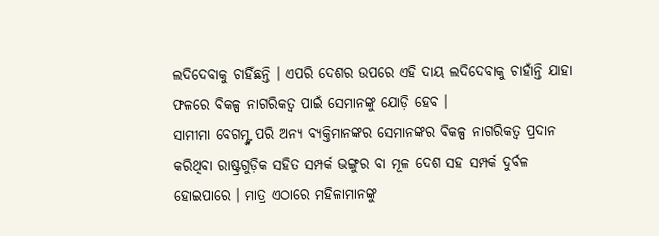ଲଦିଦେବାକୁ ଚାହିଁଛନ୍ତି । ଏପରି ଦେଶର ଉପରେ ଏହି ଦାୟ ଲଦିଦେବାକୁ ଚାହାଁନ୍ତି ଯାହା ଫଳରେ ବିକଳ୍ପ ନାଗରିକତ୍ୱ ପାଇଁ ସେମାନଙ୍କୁ ଯୋଡ଼ି ହେବ ।
ସାମୀମା ବେଗମ୍ଙ୍କ ପରି ଅନ୍ୟ ବ୍ୟକ୍ତିମାନଙ୍କର ସେମାନଙ୍କର ବିକଳ୍ପ ନାଗରିକତ୍ୱ ପ୍ରଦାନ କରିଥିବା ରାଷ୍ଟ୍ରଗୁଡ଼ିକ ସହିତ ସମ୍ପର୍କ ଭଙ୍ଗୁର ବା ମୂଳ ଦେଶ ସହ ସମ୍ପର୍କ ଦୁର୍ବଳ ହୋଇପାରେ । ମାତ୍ର ଏଠାରେ ମହିଳାମାନଙ୍କୁ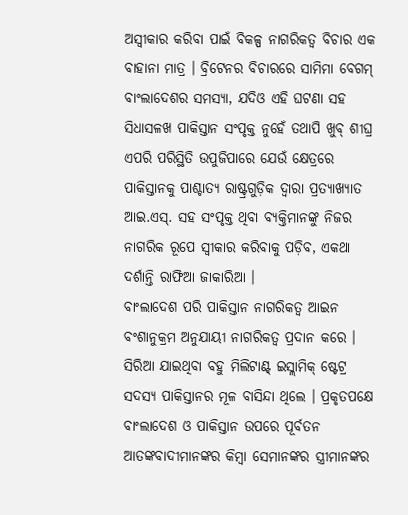ଅସ୍ୱୀକାର କରିବା ପାଇଁ ବିକଳ୍ପ ନାଗରିକତ୍ୱ ବିଚାର ଏକ ବାହାନା ମାତ୍ର । ବ୍ରିଟେନର ବିଚାରରେ ସାମିମା ବେଗମ୍ ବାଂଲାଦେଶର ସମସ୍ୟା, ଯଦିଓ ଏହି ଘଟଣା ସହ ସିଧାସଳଖ ପାକିସ୍ତାନ ସଂପୃକ୍ତ ନୁହେଁ ତଥାପି ଖୁବ୍ ଶୀଘ୍ର ଏପରି ପରିସ୍ଥିତି ଉପୁଜିପାରେ ଯେଉଁ କ୍ଷେତ୍ରରେ ପାକିସ୍ତାନକୁ ପାଶ୍ଚାତ୍ୟ ରାଷ୍ଟ୍ରଗୁଡ଼ିକ ଦ୍ୱାରା ପ୍ରତ୍ୟାଖ୍ୟାତ ଆଇ.ଏସ୍. ସହ ସଂପୃକ୍ତ ଥିବା ବ୍ୟକ୍ତିମାନଙ୍କୁ ନିଜର ନାଗରିକ ରୂପେ ସ୍ୱୀକାର କରିବାକୁ ପଡ଼ିବ, ଏକଥା ଦର୍ଶାନ୍ତି ରାଫିଆ ଜାକାରିଆ ।
ବାଂଲାଦେଶ ପରି ପାକିସ୍ତାନ ନାଗରିକତ୍ୱ ଆଇନ ବଂଶାନୁକ୍ରମ ଅନୁଯାୟୀ ନାଗରିକତ୍ୱ ପ୍ରଦାନ କରେ । ସିରିଆ ଯାଇଥିବା ବହୁ ମିଲିଟାଣ୍ଟ୍ ଇସ୍ଲାମିକ୍ ଷ୍ଟେଟ୍ର ସଦସ୍ୟ ପାକିସ୍ତାନର ମୂଳ ବାସିନ୍ଦା ଥିଲେ । ପ୍ରକୃତପକ୍ଷେ ବାଂଲାଦେଶ ଓ ପାକିସ୍ତାନ ଉପରେ ପୂର୍ବତନ ଆତଙ୍କବାଦୀମାନଙ୍କର କିମ୍ବା ସେମାନଙ୍କର ସ୍ତ୍ରୀମାନଙ୍କର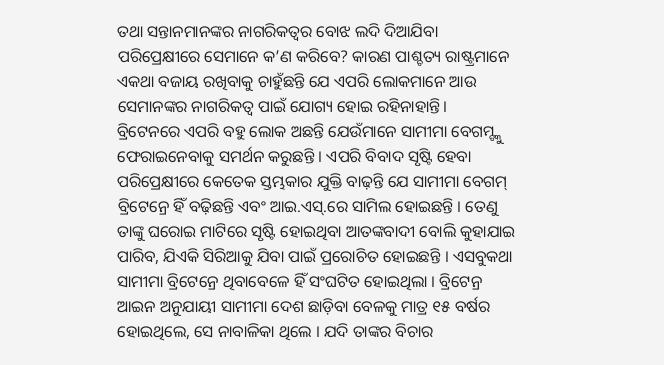ତଥା ସନ୍ତାନମାନଙ୍କର ନାଗରିକତ୍ୱର ବୋଝ ଲଦି ଦିଆଯିବା ପରିପ୍ରେକ୍ଷୀରେ ସେମାନେ କ’ଣ କରିବେ? କାରଣ ପାଶ୍ଚତ୍ୟ ରାଷ୍ଟ୍ରମାନେ ଏକଥା ବଜାୟ ରଖିବାକୁ ଚାହୁଁଛନ୍ତି ଯେ ଏପରି ଲୋକମାନେ ଆଉ ସେମାନଙ୍କର ନାଗରିକତ୍ୱ ପାଇଁ ଯୋଗ୍ୟ ହୋଇ ରହିନାହାନ୍ତି।
ବ୍ରିଟେନରେ ଏପରି ବହୁ ଲୋକ ଅଛନ୍ତି ଯେଉଁମାନେ ସାମୀମା ବେଗମ୍ଙ୍କୁ ଫେରାଇନେବାକୁ ସମର୍ଥନ କରୁଛନ୍ତି । ଏପରି ବିବାଦ ସୃଷ୍ଟି ହେବା ପରିପ୍ରେକ୍ଷୀରେ କେତେକ ସ୍ତମ୍ଭକାର ଯୁକ୍ତି ବାଢ଼ନ୍ତି ଯେ ସାମୀମା ବେଗମ୍ ବ୍ରିଟେନ୍ରେ ହିଁ ବଢ଼ିଛନ୍ତି ଏବଂ ଆଇ.ଏସ୍.ରେ ସାମିଲ ହୋଇଛନ୍ତି । ତେଣୁ ତାଙ୍କୁ ଘରୋଇ ମାଟିରେ ସୃଷ୍ଟି ହୋଇଥିବା ଆତଙ୍କବାଦୀ ବୋଲି କୁହାଯାଇ ପାରିବ, ଯିଏକି ସିରିଆକୁ ଯିବା ପାଇଁ ପ୍ରରୋଚିତ ହୋଇଛନ୍ତି । ଏସବୁକଥା ସାମୀମା ବ୍ରିଟେନ୍ରେ ଥିବାବେଳେ ହିଁ ସଂଘଟିତ ହୋଇଥିଲା । ବ୍ରିଟେନ୍ର ଆଇନ ଅନୁଯାୟୀ ସାମୀମା ଦେଶ ଛାଡ଼ିବା ବେଳକୁ ମାତ୍ର ୧୫ ବର୍ଷର ହୋଇଥିଲେ, ସେ ନାବାଳିକା ଥିଲେ । ଯଦି ତାଙ୍କର ବିଚାର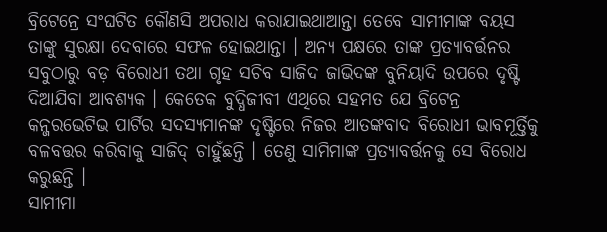ବ୍ରିଟେନ୍ରେ ସଂଘଟିତ କୌଣସି ଅପରାଧ କରାଯାଇଥାଆନ୍ତା ତେବେ ସାମୀମାଙ୍କ ବୟସ ତାଙ୍କୁ ସୁରକ୍ଷା ଦେବାରେ ସଫଳ ହୋଇଥାନ୍ତା । ଅନ୍ୟ ପକ୍ଷରେ ତାଙ୍କ ପ୍ରତ୍ୟାବର୍ତ୍ତନର ସବୁଠାରୁ ବଡ଼ ବିରୋଧୀ ତଥା ଗୃହ ସଚିବ ସାଜିଦ ଜାଭିଦଙ୍କ ବୁନିୟାଦି ଉପରେ ଦୃଷ୍ଟି ଦିଆଯିବା ଆବଶ୍ୟକ । କେତେକ ବୁଦ୍ଧିଜୀବୀ ଏଥିରେ ସହମତ ଯେ ବ୍ରିଟେନ୍ର କନ୍ଜରଭେଟିଭ ପାର୍ଟିର ସଦସ୍ୟମାନଙ୍କ ଦୃଷ୍ଟିରେ ନିଜର ଆତଙ୍କବାଦ ବିରୋଧୀ ଭାବମୂର୍ତ୍ତିକୁ ବଳବତ୍ତର କରିବାକୁ ସାଜିଦ୍ ଚାହୁଁଛନ୍ତି । ତେଣୁ ସାମିମାଙ୍କ ପ୍ରତ୍ୟାବର୍ତ୍ତନକୁ ସେ ବିରୋଧ କରୁଛନ୍ତି ।
ସାମୀମା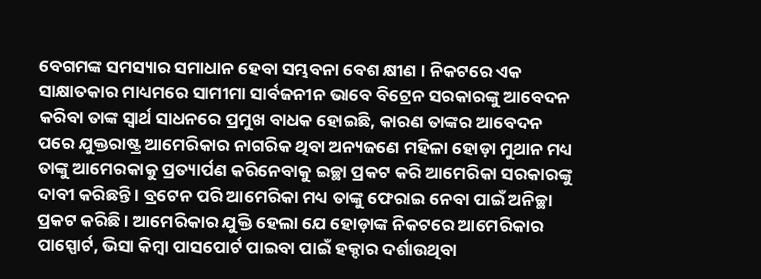ବେଗମଙ୍କ ସମସ୍ୟାର ସମାଧାନ ହେବା ସମ୍ଭବନା ବେଶ କ୍ଷୀଣ । ନିକଟରେ ଏକ ସାକ୍ଷାତକାର ମାଧ୍ୟମରେ ସାମୀମା ସାର୍ବଜନୀନ ଭାବେ ବିଟ୍ରେନ ସରକାରଙ୍କୁ ଆବେଦନ କରିବା ତାଙ୍କ ସ୍ୱାର୍ଥ ସାଧନରେ ପ୍ରମୁଖ ବାଧକ ହୋଇଛି, କାରଣ ତାଙ୍କର ଆବେଦନ ପରେ ଯୁକ୍ତରାଷ୍ଟ୍ର ଆମେରିକାର ନାଗରିକ ଥିବା ଅନ୍ୟଜଣେ ମହିଳା ହୋଡ଼ା ମୁଥାନ ମଧ୍ୟ ତାଙ୍କୁ ଆମେରକାକୁ ପ୍ରତ୍ୟାର୍ପଣ କରିନେବାକୁ ଇଚ୍ଛା ପ୍ରକଟ କରି ଆମେରିକା ସରକାରଙ୍କୁ ଦାବୀ କରିଛନ୍ତି । ବ୍ରଟେନ ପରି ଆମେରିକା ମଧ୍ୟ ତାଙ୍କୁ ଫେରାଇ ନେବା ପାଇଁ ଅନିଚ୍ଛା ପ୍ରକଟ କରିଛି । ଆମେରିକାର ଯୁକ୍ତି ହେଲା ଯେ ହୋଡ଼ାଙ୍କ ନିକଟରେ ଆମେରିକାର ପାସ୍ପୋର୍ଟ, ଭିସା କିମ୍ବା ପାସପୋର୍ଟ ପାଇବା ପାଇଁ ହକ୍ଦାର ଦର୍ଶାଉଥିବା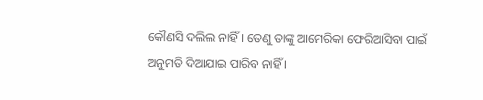କୌଣସି ଦଲିଲ ନାହିଁ । ତେଣୁ ତାଙ୍କୁ ଆମେରିକା ଫେରିଆସିବା ପାଇଁ ଅନୁମତି ଦିଆଯାଇ ପାରିବ ନାହିଁ ।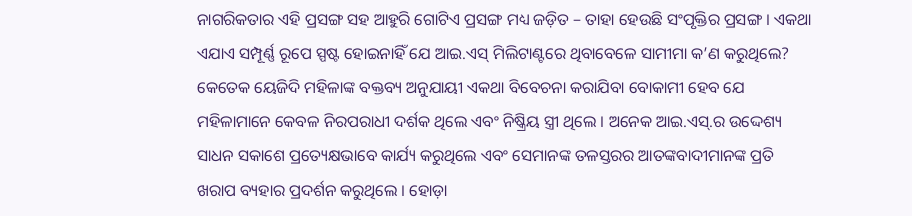ନାଗରିକତାର ଏହି ପ୍ରସଙ୍ଗ ସହ ଆହୁରି ଗୋଟିଏ ପ୍ରସଙ୍ଗ ମଧ୍ୟ ଜଡ଼ିତ – ତାହା ହେଉଛି ସଂପୃକ୍ତିର ପ୍ରସଙ୍ଗ । ଏକଥା ଏଯାଏ ସମ୍ପୂର୍ଣ୍ଣ ରୂପେ ସ୍ପଷ୍ଟ ହୋଇନାହିଁ ଯେ ଆଇ.ଏସ୍ ମିଲିଟାଣ୍ଟରେ ଥିବାବେଳେ ସାମୀମା କ’ଣ କରୁଥିଲେ? କେତେକ ୟେଜିଦି ମହିଳାଙ୍କ ବକ୍ତବ୍ୟ ଅନୁଯାୟୀ ଏକଥା ବିବେଚନା କରାଯିବା ବୋକାମୀ ହେବ ଯେ ମହିଳାମାନେ କେବଳ ନିରପରାଧୀ ଦର୍ଶକ ଥିଲେ ଏବଂ ନିଷ୍କ୍ରିୟ ସ୍ତ୍ରୀ ଥିଲେ । ଅନେକ ଆଇ.ଏସ୍.ର ଉଦ୍ଦେଶ୍ୟ ସାଧନ ସକାଶେ ପ୍ରତ୍ୟେକ୍ଷଭାବେ କାର୍ଯ୍ୟ କରୁଥିଲେ ଏବଂ ସେମାନଙ୍କ ତଳସ୍ତରର ଆତଙ୍କବାଦୀମାନଙ୍କ ପ୍ରତି ଖରାପ ବ୍ୟହାର ପ୍ରଦର୍ଶନ କରୁଥିଲେ । ହୋଡ଼ା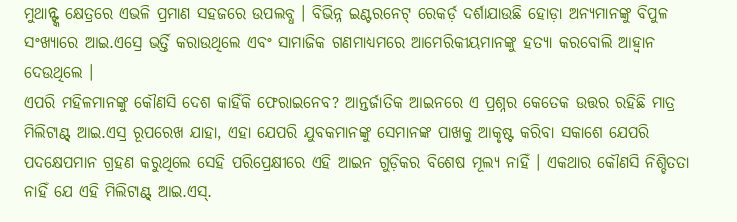ମୁଥାନ୍ଙ୍କ କ୍ଷେତ୍ରରେ ଏଭଳି ପ୍ରମାଣ ସହଜରେ ଉପଲବ୍ଧ । ବିଭିନ୍ନ ଇଣ୍ଟରନେଟ୍ ରେକର୍ଡ଼ ଦର୍ଶାଯାଉଛି ହୋଡ଼ା ଅନ୍ୟମାନଙ୍କୁ ବିପୁଳ ସଂଖ୍ୟାରେ ଆଇ.ଏସ୍ରେ ଭର୍ତ୍ତି କରାଉଥିଲେ ଏବଂ ସାମାଜିକ ଗଣମାଧ୍ୟମରେ ଆମେରିକୀୟମାନଙ୍କୁ ହତ୍ୟା କରବୋଲି ଆହ୍ୱାନ ଦେଉଥିଲେ ।
ଏପରି ମହିଳମାନଙ୍କୁ କୌଣସି ଦେଶ କାହିଁକି ଫେରାଇନେବ? ଆନ୍ତର୍ଜାତିକ ଆଇନରେ ଏ ପ୍ରଶ୍ନର କେତେକ ଉତ୍ତର ରହିଛି ମାତ୍ର ମିଲିଟାଣ୍ଟ୍ ଆଇ.ଏସ୍ର ରୂପରେଖ ଯାହା, ଏହା ଯେପରି ଯୁବକମାନଙ୍କୁ ସେମାନଙ୍କ ପାଖକୁ ଆକୃଷ୍ଟ କରିବା ସକାଶେ ଯେପରି ପଦକ୍ଷେପମାନ ଗ୍ରହଣ କରୁଥିଲେ ସେହି ପରିପ୍ରେକ୍ଷୀରେ ଏହି ଆଇନ ଗୁଡ଼ିକର ବିଶେଷ ମୂଲ୍ୟ ନାହିଁ । ଏକଥାର କୌଣସି ନିଶ୍ଚିତତା ନାହିଁ ଯେ ଏହି ମିଲିଟାଣ୍ଟ୍ ଆଇ.ଏସ୍.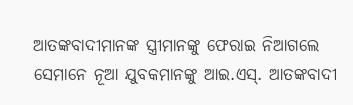ଆତଙ୍କବାଦୀମାନଙ୍କ ସ୍ତ୍ରୀମାନଙ୍କୁ ଫେରାଇ ନିଆଗଲେ ସେମାନେ ନୂଆ ଯୁବକମାନଙ୍କୁ ଆଇ.ଏସ୍. ଆତଙ୍କବାଦୀ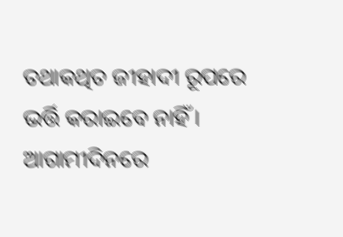ତଥାକଥିତ ଜୀହାଦୀ ରୂପରେ ଭର୍ତ୍ତି କରାଇବେ ନାହିଁ । ଆଗାମୀଦିନରେ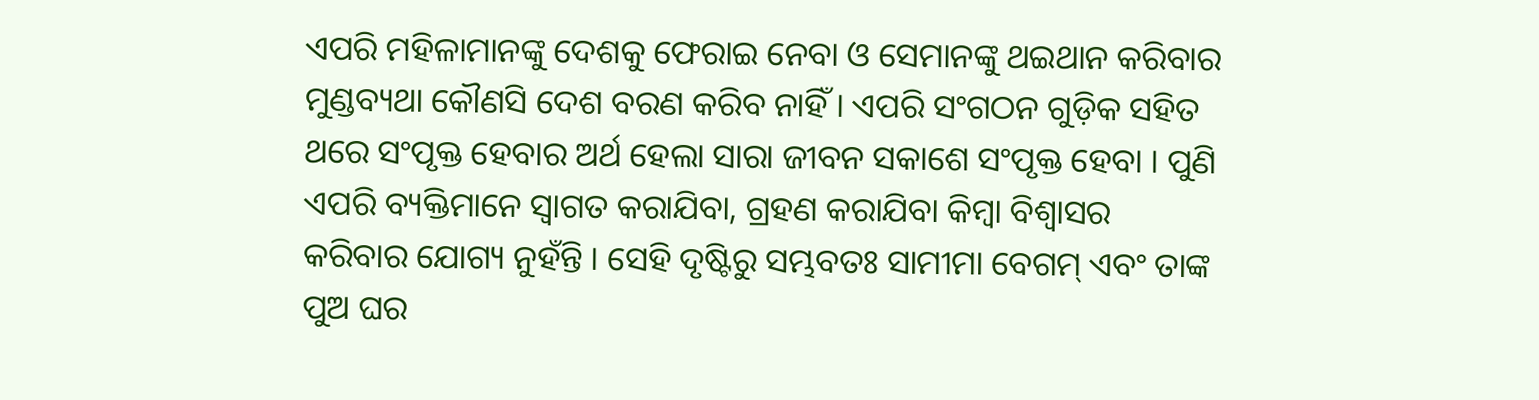ଏପରି ମହିଳାମାନଙ୍କୁ ଦେଶକୁ ଫେରାଇ ନେବା ଓ ସେମାନଙ୍କୁ ଥଇଥାନ କରିବାର ମୁଣ୍ଡବ୍ୟଥା କୌଣସି ଦେଶ ବରଣ କରିବ ନାହିଁ । ଏପରି ସଂଗଠନ ଗୁଡ଼ିକ ସହିତ ଥରେ ସଂପୃକ୍ତ ହେବାର ଅର୍ଥ ହେଲା ସାରା ଜୀବନ ସକାଶେ ସଂପୃକ୍ତ ହେବା । ପୁଣି ଏପରି ବ୍ୟକ୍ତିମାନେ ସ୍ୱାଗତ କରାଯିବା, ଗ୍ରହଣ କରାଯିବା କିମ୍ବା ବିଶ୍ୱାସର କରିବାର ଯୋଗ୍ୟ ନୁହଁନ୍ତି । ସେହି ଦୃଷ୍ଟିରୁ ସମ୍ଭବତଃ ସାମୀମା ବେଗମ୍ ଏବଂ ତାଙ୍କ ପୁଅ ଘର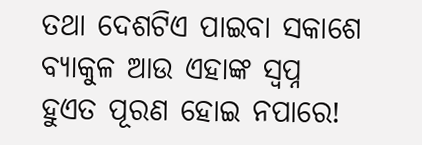ତଥା ଦେଶଟିଏ ପାଇବା ସକାଶେ ବ୍ୟାକୁଳ ଆଉ ଏହାଙ୍କ ସ୍ୱପ୍ନ ହୁଏତ ପୂରଣ ହୋଇ ନପାରେ!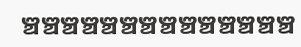ଞ୍ଚଞ୍ଚଞ୍ଚଞ୍ଚଞ୍ଚଞ୍ଚଞ୍ଚଞ୍ଚଞ୍ଚଞ୍ଚଞ୍ଚଞ୍ଚଞ୍ଚଞ୍ଚ